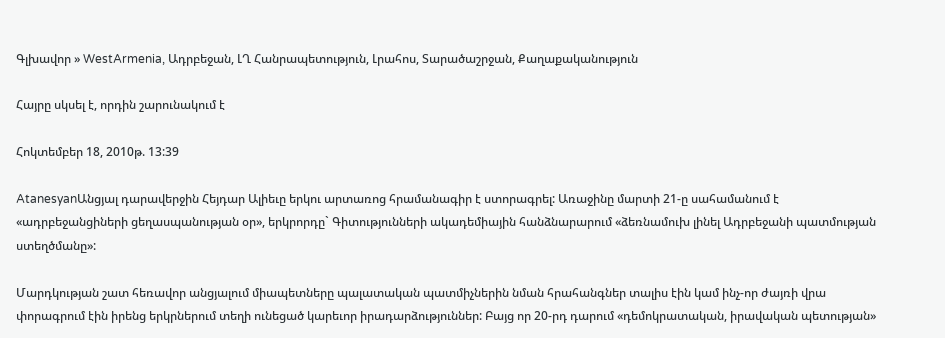Գլխավոր » WestArmenia, Ադրբեջան, ԼՂ Հանրապետություն, Լրահոս, Տարածաշրջան, Քաղաքականություն

Հայրը սկսել է, որդին շարունակում է

Հոկտեմբեր 18, 2010թ. 13:39

AtanesyanԱնցյալ դարավերջին Հեյդար Ալիեւը երկու արտառոց հրամանագիր է ստորագրել: Առաջինը մարտի 21-ը սահամանում է «ադրբեջանցիների ցեղասպանության օր», երկրորդը` Գիտությունների ակադեմիային հանձնարարում «ձեռնամուխ լինել Ադրբեջանի պատմության ստեղծմանը»:

Մարդկության շատ հեռավոր անցյալում միապետները պալատական պատմիչներին նման հրահանգներ տալիս էին կամ ինչ-որ ժայռի վրա փորագրում էին իրենց երկրներում տեղի ունեցած կարեւոր իրադարձություններ: Բայց որ 20-րդ դարում «դեմոկրատական, իրավական պետության»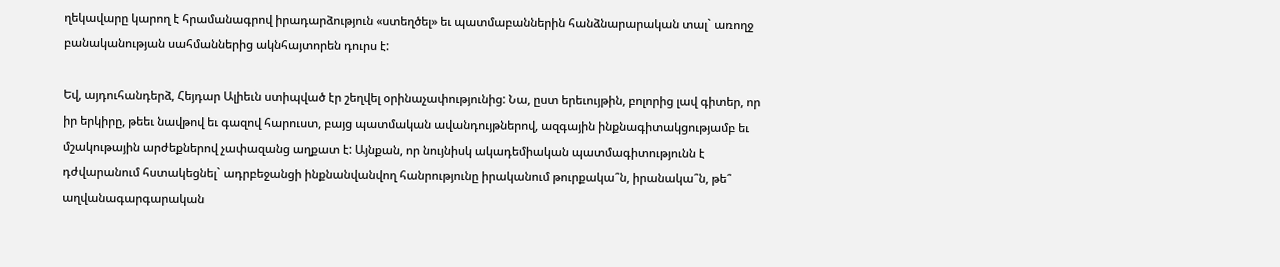ղեկավարը կարող է հրամանագրով իրադարձություն «ստեղծել» եւ պատմաբաններին հանձնարարական տալ` առողջ բանականության սահմաններից ակնհայտորեն դուրս է:

Եվ, այդուհանդերձ, Հեյդար Ալիեւն ստիպված էր շեղվել օրինաչափությունից: Նա, ըստ երեւույթին, բոլորից լավ գիտեր, որ իր երկիրը, թեեւ նավթով եւ գազով հարուստ, բայց պատմական ավանդույթներով, ազգային ինքնագիտակցությամբ եւ մշակութային արժեքներով չափազանց աղքատ է: Այնքան, որ նույնիսկ ակադեմիական պատմագիտությունն է դժվարանում հստակեցնել` ադրբեջանցի ինքնանվանվող հանրությունը իրականում թուրքակա՞ն, իրանակա՞ն, թե՞ աղվանագարգարական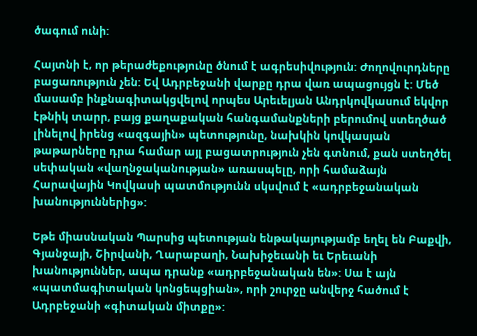ծագում ունի:

Հայտնի է, որ թերաժեքությունը ծնում է ագրեսիվություն: Ժողովուրդները բացառություն չեն: Եվ Ադրբեջանի վարքը դրա վառ ապացույցն է: Մեծ մասամբ ինքնագիտակցվելով որպես Արեւելյան Անդրկովկասում եկվոր էթնիկ տարր, բայց քաղաքական հանգամանքների բերումով ստեղծած լինելով իրենց «ազգային» պետությունը, նախկին կովկասյան թաթարները դրա համար այլ բացատրություն չեն գտնում, քան ստեղծել սեփական «վաղնջականության» առասպելը, որի համաձայն Հարավային Կովկասի պատմությունն սկսվում է «ադրբեջանական խանություններից»:

Եթե միասնական Պարսից պետության ենթակայությամբ եղել են Բաքվի, Գյանջայի, Շիրվանի, Ղարաբաղի, Նախիջեւանի եւ Երեւանի խանություններ, ապա դրանք «ադրբեջանական են»: Սա է այն «պատմագիտական կոնցեպցիան», որի շուրջը անվերջ հածում է Ադրբեջանի «գիտական միտքը»: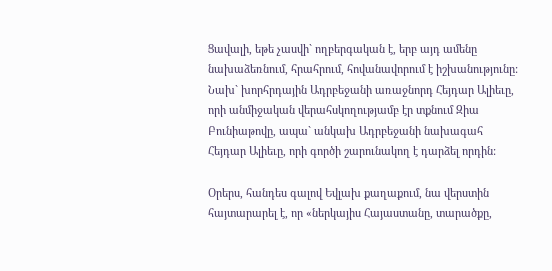Ցավալի, եթե չասվի` ողբերգական է, երբ այդ ամենը նախաձեռնում, հրահրում, հովանավորում է իշխանությունը: Նախ` խորհրդային Ադրբեջանի առաջնորդ Հեյդար Ալիեւը, որի անմիջական վերահսկողությամբ էր տքնում Զիա Բունիաթովը, ապա` անկախ Ադրբեջանի նախագահ Հեյդար Ալիեւը, որի գործի շարունակող է դարձել որդին:

Օրերս, հանդես գալով Եվլախ քաղաքում, նա վերստին հայտարարել է, որ «ներկայիս Հայաստանը, տարածքը,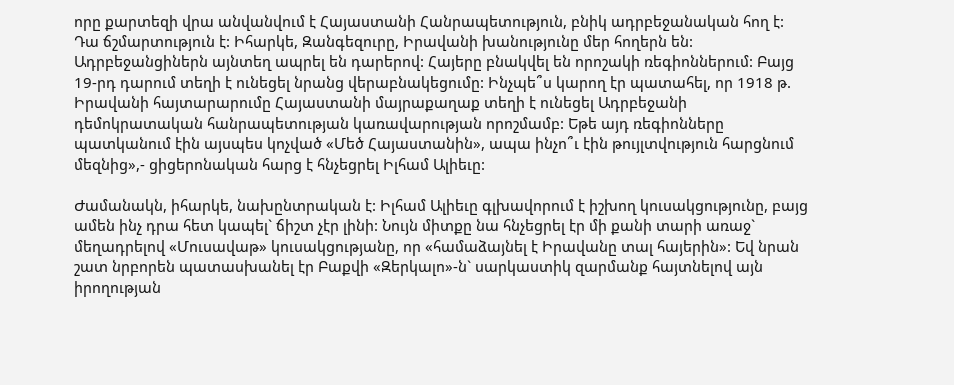որը քարտեզի վրա անվանվում է Հայաստանի Հանրապետություն, բնիկ ադրբեջանական հող է: Դա ճշմարտություն է: Իհարկե, Զանգեզուրը, Իրավանի խանությունը մեր հողերն են: Ադրբեջանցիներն այնտեղ ապրել են դարերով: Հայերը բնակվել են որոշակի ռեգիոններում: Բայց 19-րդ դարում տեղի է ունեցել նրանց վերաբնակեցումը: Ինչպե՞ս կարող էր պատահել, որ 1918 թ. Իրավանի հայտարարումը Հայաստանի մայրաքաղաք տեղի է ունեցել Ադրբեջանի դեմոկրատական հանրապետության կառավարության որոշմամբ: Եթե այդ ռեգիոնները պատկանում էին այսպես կոչված «Մեծ Հայաստանին», ապա ինչո՞ւ էին թույլտվություն հարցնում մեզնից»,- ցիցերոնական հարց է հնչեցրել Իլհամ Ալիեւը:

Ժամանակն, իհարկե, նախընտրական է: Իլհամ Ալիեւը գլխավորում է իշխող կուսակցությունը, բայց ամեն ինչ դրա հետ կապել` ճիշտ չէր լինի: Նույն միտքը նա հնչեցրել էր մի քանի տարի առաջ` մեղադրելով «Մուսավաթ» կուսակցությանը, որ «համաձայնել է Իրավանը տալ հայերին»: Եվ նրան շատ նրբորեն պատասխանել էր Բաքվի «Զերկալո»-ն` սարկաստիկ զարմանք հայտնելով այն իրողության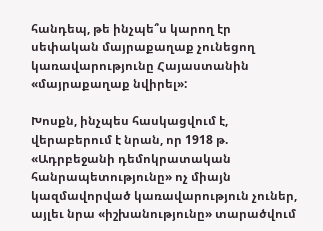հանդեպ, թե ինչպե՞ս կարող էր սեփական մայրաքաղաք չունեցող կառավարությունը Հայաստանին «մայրաքաղաք նվիրել»:

Խոսքն, ինչպես հասկացվում է, վերաբերում է նրան, որ 1918 թ. «Ադրբեջանի դեմոկրատական հանրապետությունը» ոչ միայն կազմավորված կառավարություն չուներ, այլեւ նրա «իշխանությունը» տարածվում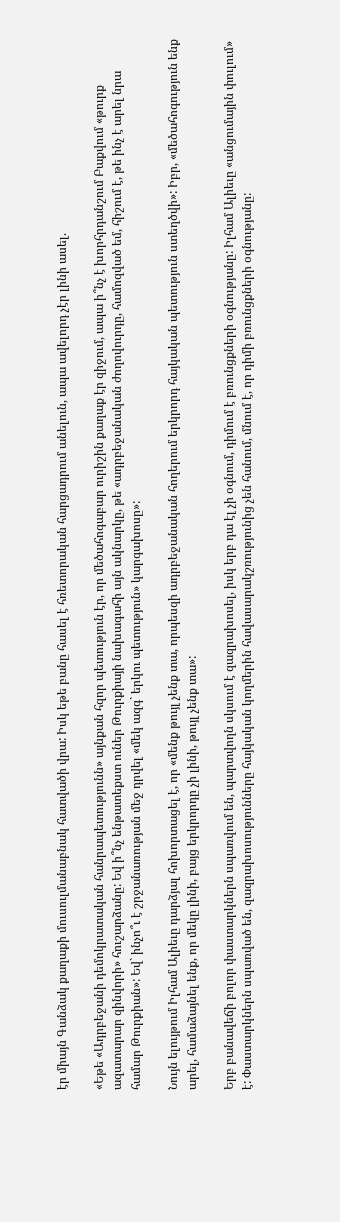էր միայն Գանձակ քաղաքի մուսուլմանաբնակ հատվածի վրա: Իսկ եթե բանը հասել է հռետորական հարցադրում անելուն, ապա ավելորդ չէր լինի ասել.

«Եթե «Ադրբեջանի դեմոկրատական հանրապետությունն» այնքան հզոր պետություն էր, որ մեծահոգաբար ուրիշին քաղաք էր զիջում, ապա ի՞նչ է խորհրդանշում Բաքվում «թուրք ազատարար զինվորի» հուշարձանը: Եվ ի՞նչ ենթատեքստ ուներ Թուրքիայի նախագահի այն ակնարկը, թե «ադրբեջանական ժողովուրդը, համոզված եմ, հիշում է, թե ինչ է արել նրա համար Թուրքիան»: Եվ` ինչո՞ւ է շրջանառության մեջ դրվել «մեկ ազգ` երկու պետություն» կարգախոսը»:

Նույն ելույթում Իլհամ Ալիեւը դարձյալ հոխորտացել է, որ «մենք թույլ չենք տա, որպեսզի ադրբեջանական հողերում երկրորդ հայկական պետություն ստեղծվի»: Իբր, «մեծահոգություն ենք արել, համաձայնել ենք, որ մեկը լինի, բայց երկրորդը չի լինի, թույլ չենք տա»:

Երբ բանավեճի բոլոր փաստարկներն սպառվում են, պարտվողն սկսում է զազրախոսել, իսկ երբ դա էլ չի օգնում, դիմում է բռունցքների օգնությանը: Իլհամ Ալիեւը «անցումային փուլում» է: Փաստարկներն սպառված են, զազրախոսությունները հայկական կողմերին հավասարակշռությունից չեն հանում, մնում է, որ դիմի բռունցքների օգնությանը: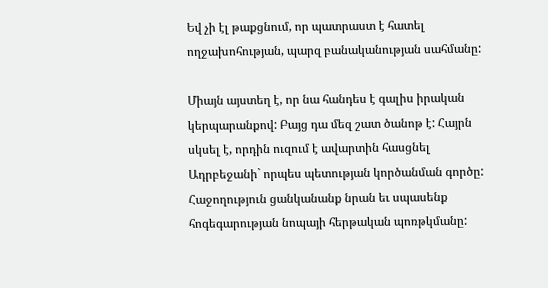Եվ չի էլ թաքցնում, որ պատրաստ է հատել ողջախոհության, պարզ բանականության սահմանը:

Միայն այստեղ է, որ նա հանդես է գալիս իրական կերպարանքով: Բայց դա մեզ շատ ծանոթ է: Հայրն սկսել է, որդին ուզում է ավարտին հասցնել Ադրբեջանի` որպես պետության կործանման գործը: Հաջողություն ցանկանանք նրան եւ սպասենք հոգեգարության նոպայի հերթական պոռթկմանը: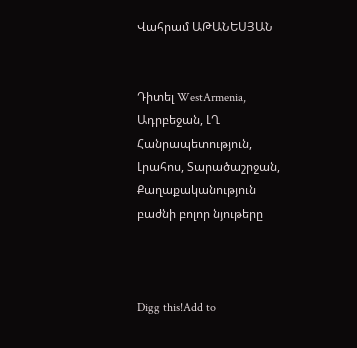Վահրամ ԱԹԱՆԵՍՅԱՆ


Դիտել WestArmenia, Ադրբեջան, ԼՂ Հանրապետություն, Լրահոս, Տարածաշրջան, Քաղաքականություն բաժնի բոլոր նյութերը



Digg this!Add to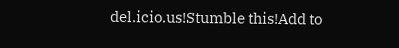del.icio.us!Stumble this!Add to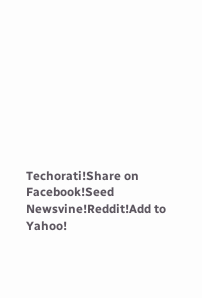Techorati!Share on Facebook!Seed Newsvine!Reddit!Add to Yahoo!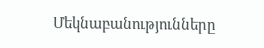Մեկնաբանությունները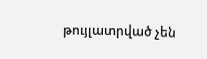թույլատրված չեն